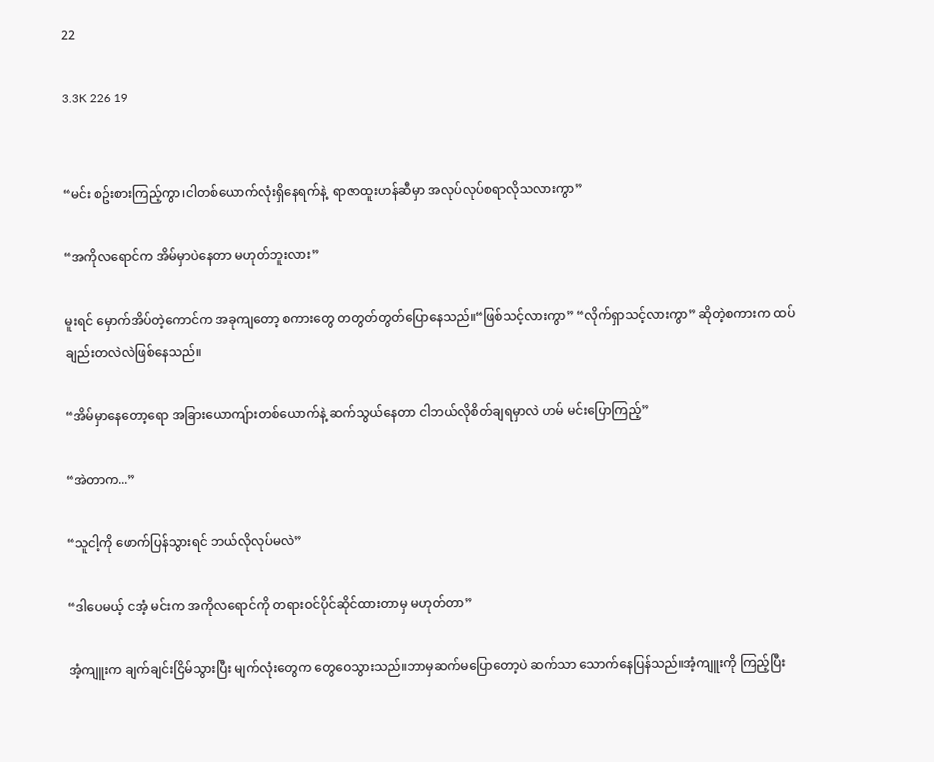22

3.3K 226 19


“မင်း စဥ်းစားကြည့်ကွာ၊ငါတစ်ယောက်လုံးရှိနေရက်နဲ့  ရာဇာထူးဟန်ဆီမှာ အလုပ်လုပ်စရာလိုသလားကွာ”

“အကိုလရောင်က အိမ်မှာပဲနေတာ မဟုတ်ဘူးလား”

မူးရင် မှောက်အိပ်တဲ့ကောင်က အခုကျတော့ စကားတွေ တတွတ်တွတ်ပြောနေသည်။“ဖြစ်သင့်လားကွာ” “လိုက်ရှာသင့်လားကွာ” ဆိုတဲ့စကားက ထပ်ချည်းတလဲလဲဖြစ်နေသည်။

“အိမ်မှာနေတော့ရော အခြားယောကျ်ားတစ်ယောက်နဲ့ ဆက်သွယ်နေတာ ငါဘယ်လိုစိတ်ချရမှာလဲ ဟမ် မင်းပြောကြည့်”

“အဲတာက...”

“သူငါ့ကို ဖောက်ပြန်သွားရင် ဘယ်လိုလုပ်မလဲ”

“ဒါပေမယ့် ငအံ့ မင်းက အကိုလရောင်ကို တရားဝင်ပိုင်ဆိုင်ထားတာမှ မဟုတ်တာ”

အံ့ကျူးက ချက်ချင်းငြိမ်သွားပြီး မျက်လုံးတွေက တွေဝေသွားသည်။ဘာမှဆက်မပြောတော့ပဲ ဆက်သာ သောက်နေပြန်သည်။အံ့ကျူးကို ကြည့်ပြီး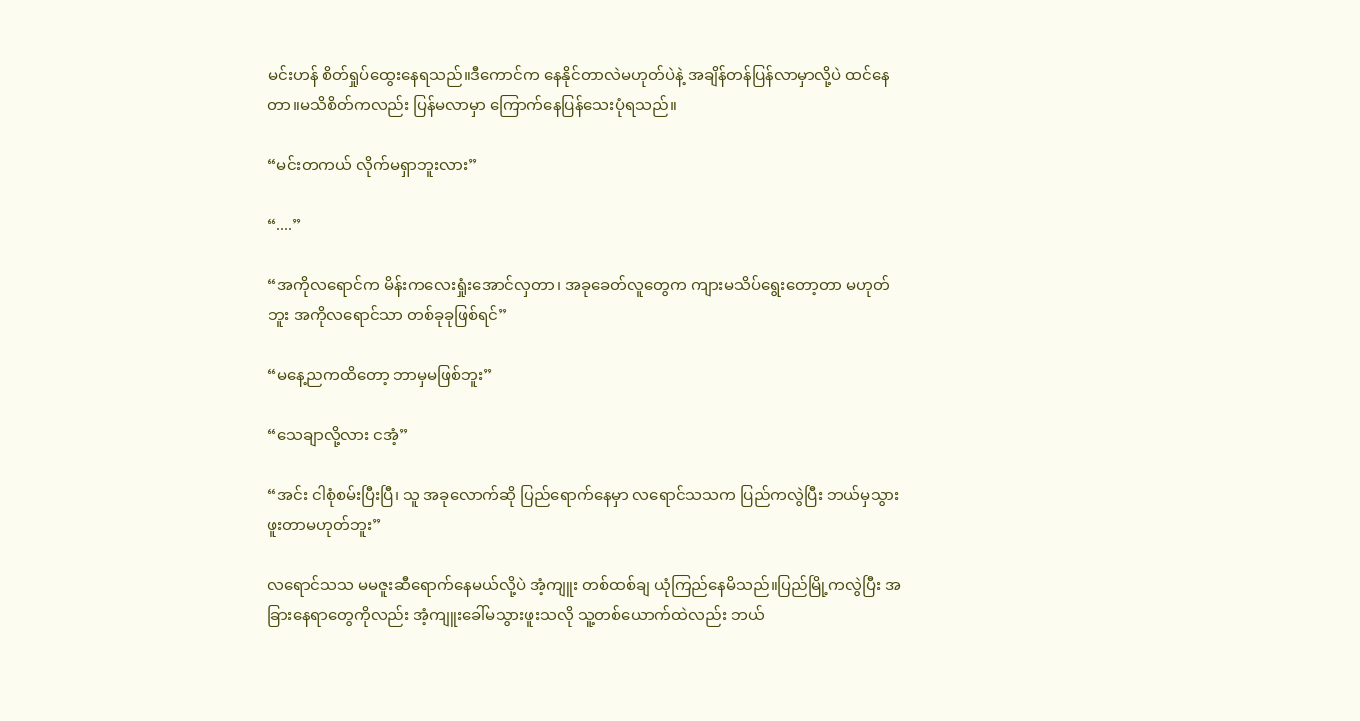မင်းဟန် စိတ်ရှုပ်ထွေးနေရသည်။ဒီကောင်က နေနိုင်တာလဲမဟုတ်ပဲနဲ့ အချိန်တန်ပြန်လာမှာလို့ပဲ ထင်နေတာ။မသိစိတ်ကလည်း ပြန်မလာမှာ ကြောက်နေပြန်သေးပုံရသည်။

“မင်းတကယ် လိုက်မရှာဘူးလား”

“....”

“အကိုလရောင်က မိန်းကလေးရှုံးအောင်လှတာ၊ အခုခေတ်လူတွေက ကျားမသိပ်ရွေးတော့တာ မဟုတ်ဘူး အကိုလရောင်သာ တစ်ခုခုဖြစ်ရင်”

“မနေ့ညကထိတော့ ဘာမှမဖြစ်ဘူး”

“သေချာလို့လား ငအံ့”

“အင်း ငါစုံစမ်းပြီးပြီ၊ သူ အခုလောက်ဆို ပြည်ရောက်နေမှာ လရောင်သသက ပြည်ကလွဲပြီး ဘယ်မှသွားဖူးတာမဟုတ်ဘူး”

လရောင်သသ မမဇူးဆီရောက်နေမယ်လို့ပဲ အံ့ကျူး တစ်ထစ်ချ ယုံကြည်နေမိသည်။ပြည်မြို့ကလွဲပြီး အခြားနေရာတွေကိုလည်း အံ့ကျူးခေါ်မသွားဖူးသလို သူ့တစ်ယောက်ထဲလည်း ဘယ်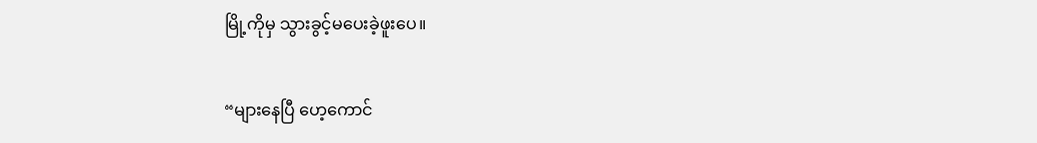မြို့ကိုမှ သွားခွင့်မပေးခဲ့ဖူးပေ။

“များနေပြီ ဟေ့ကောင်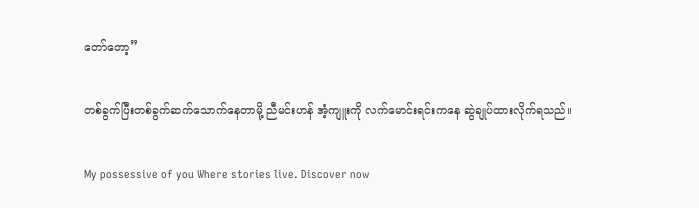တော်တော့”

တစ်ခွက်ပြီးတစ်ခွက်ဆက်သောက်နေတာမို့ ညီမင်းဟန် အံ့ကျူးကို လက်မောင်းရင်းကနေ ဆွဲချုပ်ထားလိုက်ရသည်။

My possessive of you Where stories live. Discover now